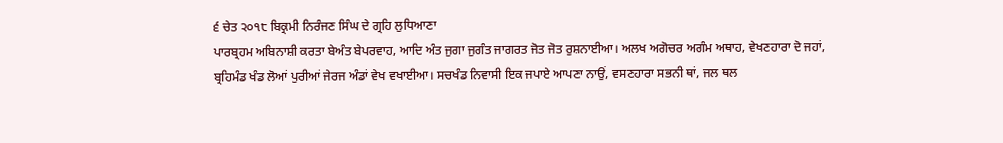੬ ਚੇਤ ੨੦੧੮ ਬਿਕ੍ਰਮੀ ਨਿਰੰਜਣ ਸਿੰਘ ਦੇ ਗ੍ਰਹਿ ਲੁਧਿਆਣਾ
ਪਾਰਬ੍ਰਹਮ ਅਬਿਨਾਸ਼ੀ ਕਰਤਾ ਬੇਅੰਤ ਬੇਪਰਵਾਹ, ਆਦਿ ਅੰਤ ਜੁਗਾ ਜੁਗੰਤ ਜਾਗਰਤ ਜੋਤ ਜੋਤ ਰੁਸ਼ਨਾਈਆ। ਅਲਖ ਅਗੋਚਰ ਅਗੰਮ ਅਥਾਹ, ਵੇਖਣਹਾਰਾ ਦੋ ਜਹਾਂ, ਬ੍ਰਹਿਮੰਡ ਖੰਡ ਲੋਆਂ ਪੁਰੀਆਂ ਜੇਰਜ ਅੰਡਾਂ ਵੇਖ ਵਖਾਈਆ। ਸਚਖੰਡ ਨਿਵਾਸੀ ਇਕ ਜਪਾਏ ਆਪਣਾ ਨਾਉਂ, ਵਸਣਹਾਰਾ ਸਭਨੀ ਥਾਂ, ਜਲ ਥਲ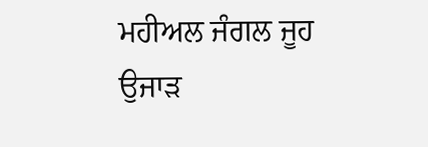ਮਹੀਅਲ ਜੰਗਲ ਜੂਹ ਉਜਾੜ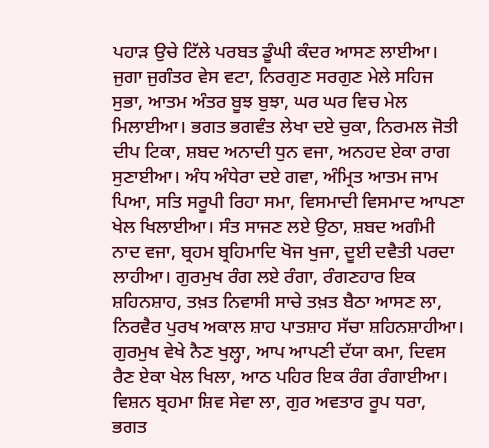ਪਹਾੜ ਉਚੇ ਟਿੱਲੇ ਪਰਬਤ ਡੂੰਘੀ ਕੰਦਰ ਆਸਣ ਲਾਈਆ। ਜੁਗਾ ਜੁਗੰਤਰ ਵੇਸ ਵਟਾ, ਨਿਰਗੁਣ ਸਰਗੁਣ ਮੇਲੇ ਸਹਿਜ ਸੁਭਾ, ਆਤਮ ਅੰਤਰ ਬੂਝ ਬੁਝਾ, ਘਰ ਘਰ ਵਿਚ ਮੇਲ ਮਿਲਾਈਆ। ਭਗਤ ਭਗਵੰਤ ਲੇਖਾ ਦਏ ਚੁਕਾ, ਨਿਰਮਲ ਜੋਤੀ ਦੀਪ ਟਿਕਾ, ਸ਼ਬਦ ਅਨਾਦੀ ਧੁਨ ਵਜਾ, ਅਨਹਦ ਏਕਾ ਰਾਗ ਸੁਣਾਈਆ। ਅੰਧ ਅੰਧੇਰਾ ਦਏ ਗਵਾ, ਅੰਮ੍ਰਿਤ ਆਤਮ ਜਾਮ ਪਿਆ, ਸਤਿ ਸਰੂਪੀ ਰਿਹਾ ਸਮਾ, ਵਿਸਮਾਦੀ ਵਿਸਮਾਦ ਆਪਣਾ ਖੇਲ ਖਿਲਾਈਆ। ਸੰਤ ਸਾਜਣ ਲਏ ਉਠਾ, ਸ਼ਬਦ ਅਗੰਮੀ ਨਾਦ ਵਜਾ, ਬ੍ਰਹਮ ਬ੍ਰਹਿਮਾਦਿ ਖੋਜ ਖੁਜਾ, ਦੂਈ ਦਵੈਤੀ ਪਰਦਾ ਲਾਹੀਆ। ਗੁਰਮੁਖ ਰੰਗ ਲਏ ਰੰਗਾ, ਰੰਗਣਹਾਰ ਇਕ ਸ਼ਹਿਨਸ਼ਾਹ, ਤਖ਼ਤ ਨਿਵਾਸੀ ਸਾਚੇ ਤਖ਼ਤ ਬੈਠਾ ਆਸਣ ਲਾ, ਨਿਰਵੈਰ ਪੁਰਖ ਅਕਾਲ ਸ਼ਾਹ ਪਾਤਸ਼ਾਹ ਸੱਚਾ ਸ਼ਹਿਨਸ਼ਾਹੀਆ। ਗੁਰਮੁਖ ਵੇਖੇ ਨੈਣ ਖੁਲ੍ਹਾ, ਆਪ ਆਪਣੀ ਦੱਯਾ ਕਮਾ, ਦਿਵਸ ਰੈਣ ਏਕਾ ਖੇਲ ਖਿਲਾ, ਆਠ ਪਹਿਰ ਇਕ ਰੰਗ ਰੰਗਾਈਆ। ਵਿਸ਼ਨ ਬ੍ਰਹਮਾ ਸ਼ਿਵ ਸੇਵਾ ਲਾ, ਗੁਰ ਅਵਤਾਰ ਰੂਪ ਧਰਾ, ਭਗਤ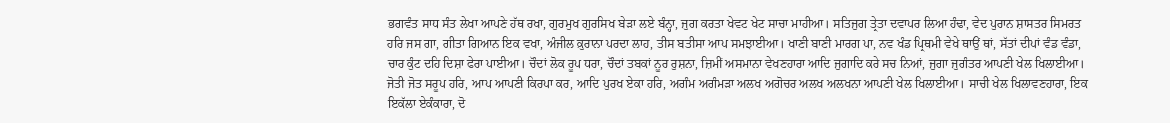ਭਗਵੰਤ ਸਾਧ ਸੰਤ ਲੇਖਾ ਆਪਣੇ ਹੱਥ ਰਖਾ, ਗੁਰਮੁਖ ਗੁਰਸਿਖ ਬੇੜਾ ਲਏ ਬੰਨ੍ਹਾ, ਜੁਗ ਕਰਤਾ ਖੇਵਟ ਖੇਟ ਸਾਚਾ ਮਾਹੀਆ। ਸਤਿਜੁਗ ਤ੍ਰੇਤਾ ਦਵਾਪਰ ਲਿਆ ਹੰਢਾ, ਵੇਦ ਪੁਰਾਨ ਸ਼ਾਸਤਰ ਸਿਮਰਤ ਹਰਿ ਜਸ ਗਾ, ਗੀਤਾ ਗਿਆਨ ਇਕ ਵਖਾ, ਅੰਜੀਲ ਕ਼ੁਰਾਨਾ ਪਰਦਾ ਲਾਹ, ਤੀਸ ਬਤੀਸਾ ਆਪ ਸਮਝਾਈਆ। ਖਾਣੀ ਬਾਣੀ ਮਾਰਗ ਪਾ, ਨਵ ਖੰਡ ਪ੍ਰਿਥਮੀ ਵੇਖੇ ਥਾਉਂ ਥਾਂ, ਸੱਤਾਂ ਦੀਪਾਂ ਵੰਡ ਵੰਡਾ, ਚਾਰ ਕੁੰਟ ਦਹਿ ਦਿਸ਼ਾ ਫੇਰਾ ਪਾਈਆ। ਚੌਦਾਂ ਲੋਕ ਰੂਪ ਧਰਾ, ਚੌਦਾਂ ਤਬਕਾਂ ਨੂਰ ਰੁਸ਼ਨਾ, ਜ਼ਿਮੀਂ ਅਸਮਾਨਾ ਵੇਖਣਹਾਰਾ ਆਦਿ ਜੁਗਾਦਿ ਕਰੇ ਸਚ ਨਿਆਂ, ਜੁਗਾ ਜੁਗੰਤਰ ਆਪਣੀ ਖੇਲ ਖਿਲਾਈਆ। ਜੋਤੀ ਜੋਤ ਸਰੂਪ ਹਰਿ, ਆਪ ਆਪਣੀ ਕਿਰਪਾ ਕਰ, ਆਦਿ ਪੁਰਖ ਏਕਾ ਹਰਿ, ਅਗੰਮ ਅਗੰਮੜਾ ਅਲਖ ਅਗੋਚਰ ਅਲਖ ਅਲਖਨਾ ਆਪਣੀ ਖੇਲ ਖਿਲਾਈਆ। ਸਾਚੀ ਖੇਲ ਖਿਲਾਵਣਹਾਰਾ, ਇਕ ਇਕੱਲਾ ਏਕੰਕਾਰਾ, ਦੋ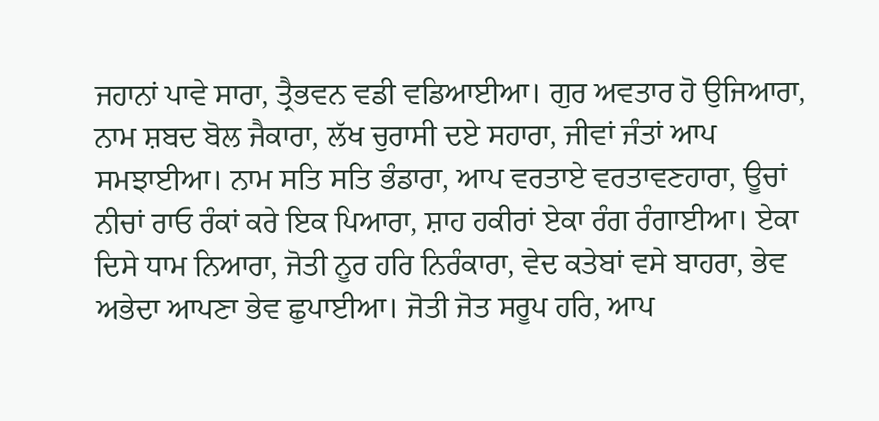ਜਹਾਨਾਂ ਪਾਵੇ ਸਾਰਾ, ਤ੍ਰੈਭਵਨ ਵਡੀ ਵਡਿਆਈਆ। ਗੁਰ ਅਵਤਾਰ ਹੋ ਉਜਿਆਰਾ, ਨਾਮ ਸ਼ਬਦ ਬੋਲ ਜੈਕਾਰਾ, ਲੱਖ ਚੁਰਾਸੀ ਦਏ ਸਹਾਰਾ, ਜੀਵਾਂ ਜੰਤਾਂ ਆਪ ਸਮਝਾਈਆ। ਨਾਮ ਸਤਿ ਸਤਿ ਭੰਡਾਰਾ, ਆਪ ਵਰਤਾਏ ਵਰਤਾਵਣਹਾਰਾ, ਊਚਾਂ ਨੀਚਾਂ ਰਾਓ ਰੰਕਾਂ ਕਰੇ ਇਕ ਪਿਆਰਾ, ਸ਼ਾਹ ਹਕੀਰਾਂ ਏਕਾ ਰੰਗ ਰੰਗਾਈਆ। ਏਕਾ ਦਿਸੇ ਧਾਮ ਨਿਆਰਾ, ਜੋਤੀ ਨੂਰ ਹਰਿ ਨਿਰੰਕਾਰਾ, ਵੇਦ ਕਤੇਬਾਂ ਵਸੇ ਬਾਹਰਾ, ਭੇਵ ਅਭੇਦਾ ਆਪਣਾ ਭੇਵ ਛੁਪਾਈਆ। ਜੋਤੀ ਜੋਤ ਸਰੂਪ ਹਰਿ, ਆਪ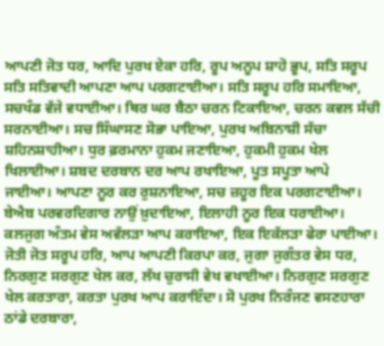ਆਪਣੀ ਜੋਤ ਧਰ, ਆਦਿ ਪੁਰਖ ਏਕਾ ਹਰਿ, ਰੂਪ ਅਨੂਪ ਸ਼ਾਹੋ ਭੂਪ, ਸਤਿ ਸਰੂਪ ਸਤਿ ਸਤਿਵਾਦੀ ਆਪਣਾ ਆਪ ਪਰਗਟਾਈਆ। ਸਤਿ ਸਰੂਪ ਹਰਿ ਸਮਾਇਆ, ਸਚਖੰਡ ਵੱਜੇ ਵਧਾਈਆ। ਥਿਰ ਘਰ ਬੈਠਾ ਚਰਨ ਟਿਕਾਇਆ, ਚਰਨ ਕਵਲ ਸੱਚੀ ਸਰਨਾਈਆ। ਸਚ ਸਿੰਘਾਸਣ ਸੋਭਾ ਪਾਇਆ, ਪੁਰਖ ਅਬਿਨਾਸ਼ੀ ਸੱਚਾ ਸ਼ਹਿਨਸ਼ਾਹੀਆ। ਧੁਰ ਫ਼ਰਮਾਨਾ ਹੁਕਮ ਜਣਾਇਆ, ਹੁਕਮੀ ਹੁਕਮ ਖੇਲ ਖਿਲਾਈਆ। ਸ਼ਬਦ ਦਰਬਾਨ ਦਰ ਆਪ ਰਖਾਇਆ, ਪੂਤ ਸਪੂਤਾ ਆਪੇ ਜਾਈਆ। ਆਪਣਾ ਨੂਰ ਕਰ ਰੁਸ਼ਨਾਇਆ, ਸਚ ਜ਼ਹੂਰ ਇਕ ਪਰਗਟਾਈਆ। ਬੇਐਬ ਪਰਵਰਦਿਗਾਰ ਨਾਉਂ ਖ਼ੁਦਾਇਆ, ਇਲਾਹੀ ਨੂਰ ਇਕ ਧਰਾਈਆ। ਕਲਜੁਗ ਅੰਤਮ ਵੇਸ ਅਵੱਲੜਾ ਆਪ ਕਰਾਇਆ, ਇਕ ਇਕੱਲੜਾ ਫੇਰਾ ਪਾਈਆ। ਜੋਤੀ ਜੋਤ ਸਰੂਪ ਹਰਿ, ਆਪ ਆਪਣੀ ਕਿਰਪਾ ਕਰ, ਜੁਗਾ ਜੁਗੰਤਰ ਵੇਸ ਧਰ, ਨਿਰਗੁਣ ਸਰਗੁਣ ਖੇਲ ਕਰ, ਲੱਖ ਚੁਰਾਸੀ ਵੇਖ ਵਖਾਈਆ। ਨਿਰਗੁਣ ਸਰਗੁਣ ਖੇਲ ਕਰਤਾਰਾ, ਕਰਤਾ ਪੁਰਖ ਆਪ ਕਰਾਇੰਦਾ। ਸੋ ਪੁਰਖ ਨਿਰੰਜਣ ਵਸਣਹਾਰਾ ਠਾਂਡੇ ਦਰਬਾਰਾ,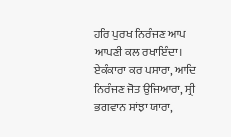ਹਰਿ ਪੁਰਖ ਨਿਰੰਜਣ ਆਪ ਆਪਣੀ ਕਲ ਰਖਾਇੰਦਾ। ਏਕੰਕਾਰਾ ਕਰ ਪਸਾਰਾ, ਆਦਿ ਨਿਰੰਜਣ ਜੋਤ ਉਜਿਆਰਾ, ਸ੍ਰੀ ਭਗਵਾਨ ਸਾਂਝਾ ਯਾਰਾ,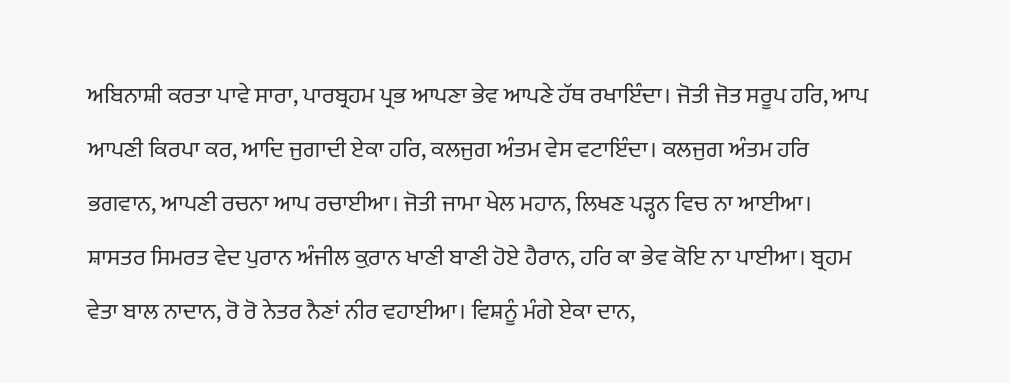ਅਬਿਨਾਸ਼ੀ ਕਰਤਾ ਪਾਵੇ ਸਾਰਾ, ਪਾਰਬ੍ਰਹਮ ਪ੍ਰਭ ਆਪਣਾ ਭੇਵ ਆਪਣੇ ਹੱਥ ਰਖਾਇੰਦਾ। ਜੋਤੀ ਜੋਤ ਸਰੂਪ ਹਰਿ, ਆਪ ਆਪਣੀ ਕਿਰਪਾ ਕਰ, ਆਦਿ ਜੁਗਾਦੀ ਏਕਾ ਹਰਿ, ਕਲਜੁਗ ਅੰਤਮ ਵੇਸ ਵਟਾਇੰਦਾ। ਕਲਜੁਗ ਅੰਤਮ ਹਰਿ ਭਗਵਾਨ, ਆਪਣੀ ਰਚਨਾ ਆਪ ਰਚਾਈਆ। ਜੋਤੀ ਜਾਮਾ ਖੇਲ ਮਹਾਨ, ਲਿਖਣ ਪੜ੍ਹਨ ਵਿਚ ਨਾ ਆਈਆ। ਸ਼ਾਸਤਰ ਸਿਮਰਤ ਵੇਦ ਪੁਰਾਨ ਅੰਜੀਲ ਕ਼ੁਰਾਨ ਖਾਣੀ ਬਾਣੀ ਹੋਏ ਹੈਰਾਨ, ਹਰਿ ਕਾ ਭੇਵ ਕੋਇ ਨਾ ਪਾਈਆ। ਬ੍ਰਹਮ ਵੇਤਾ ਬਾਲ ਨਾਦਾਨ, ਰੋ ਰੋ ਨੇਤਰ ਨੈਣਾਂ ਨੀਰ ਵਹਾਈਆ। ਵਿਸ਼ਨੂੰ ਮੰਗੇ ਏਕਾ ਦਾਨ,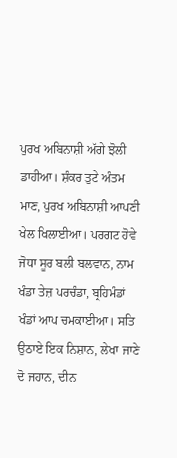ਪੁਰਖ ਅਬਿਨਾਸ਼ੀ ਅੱਗੇ ਝੋਲੀ ਡਾਹੀਆ। ਸ਼ੰਕਰ ਤੁਟੇ ਅੰਤਮ ਮਾਣ, ਪੁਰਖ ਅਬਿਨਾਸ਼ੀ ਆਪਣੀ ਖੇਲ ਖਿਲਾਈਆ। ਪਰਗਟ ਹੋਵੇ ਜੋਧਾ ਸੂਰ ਬਲੀ ਬਲਵਾਨ, ਨਾਮ ਖੰਡਾ ਤੇਜ਼ ਪਰਚੰਡਾ, ਬ੍ਰਹਿਮੰਡਾਂ ਖੰਡਾਂ ਆਪ ਚਮਕਾਈਆ। ਸਤਿ ਉਠਾਏ ਇਕ ਨਿਸ਼ਾਨ, ਲੇਖਾ ਜਾਣੇ ਦੋ ਜਹਾਨ, ਦੀਨ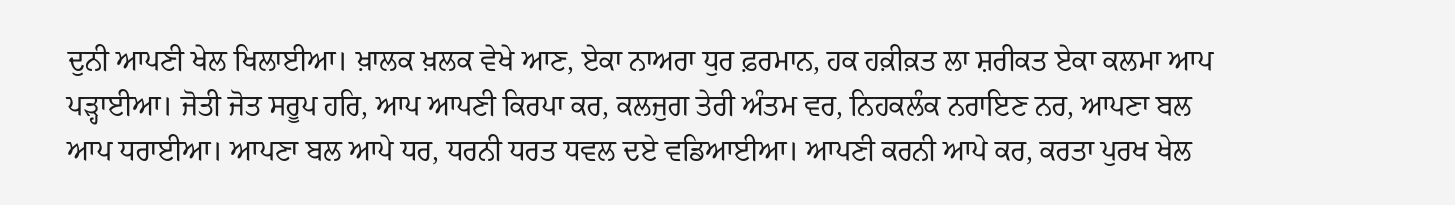ਦੁਨੀ ਆਪਣੀ ਖੇਲ ਖਿਲਾਈਆ। ਖ਼ਾਲਕ ਖ਼ਲਕ ਵੇਖੇ ਆਣ, ਏਕਾ ਨਾਅਰਾ ਧੁਰ ਫ਼ਰਮਾਨ, ਹਕ ਹਕ਼ੀਕ਼ਤ ਲਾ ਸ਼ਰੀਕਤ ਏਕਾ ਕਲਮਾ ਆਪ ਪੜ੍ਹਾਈਆ। ਜੋਤੀ ਜੋਤ ਸਰੂਪ ਹਰਿ, ਆਪ ਆਪਣੀ ਕਿਰਪਾ ਕਰ, ਕਲਜੁਗ ਤੇਰੀ ਅੰਤਮ ਵਰ, ਨਿਹਕਲੰਕ ਨਰਾਇਣ ਨਰ, ਆਪਣਾ ਬਲ ਆਪ ਧਰਾਈਆ। ਆਪਣਾ ਬਲ ਆਪੇ ਧਰ, ਧਰਨੀ ਧਰਤ ਧਵਲ ਦਏ ਵਡਿਆਈਆ। ਆਪਣੀ ਕਰਨੀ ਆਪੇ ਕਰ, ਕਰਤਾ ਪੁਰਖ ਖੇਲ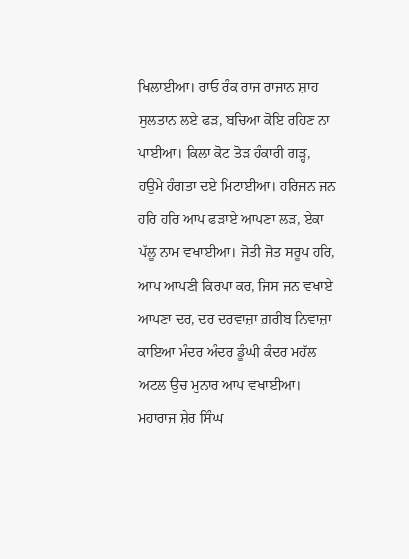ਖਿਲਾਈਆ। ਰਾਓ ਰੰਕ ਰਾਜ ਰਾਜਾਨ ਸ਼ਾਹ ਸੁਲਤਾਨ ਲਏ ਫੜ, ਬਚਿਆ ਕੋਇ ਰਹਿਣ ਨਾ ਪਾਈਆ। ਕਿਲਾ ਕੋਟ ਤੋੜ ਹੰਕਾਰੀ ਗੜ੍ਹ, ਹਉਮੇ ਹੰਗਤਾ ਦਏ ਮਿਟਾਈਆ। ਹਰਿਜਨ ਜਨ ਹਰਿ ਹਰਿ ਆਪ ਫੜਾਏ ਆਪਣਾ ਲੜ, ਏਕਾ ਪੱਲੂ ਨਾਮ ਵਖਾਈਆ। ਜੋਤੀ ਜੋਤ ਸਰੂਪ ਹਰਿ, ਆਪ ਆਪਣੀ ਕਿਰਪਾ ਕਰ, ਜਿਸ ਜਨ ਵਖਾਏ ਆਪਣਾ ਦਰ, ਦਰ ਦਰਵਾਜ਼ਾ ਗ਼ਰੀਬ ਨਿਵਾਜ਼ਾ ਕਾਇਆ ਮੰਦਰ ਅੰਦਰ ਡੂੰਘੀ ਕੰਦਰ ਮਹੱਲ ਅਟਲ ਉਚ ਮੁਨਾਰ ਆਪ ਵਖਾਈਆ। ਮਹਾਰਾਜ ਸ਼ੇਰ ਸਿੰਘ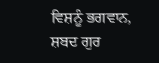ਵਿਸ਼ਨੂੰ ਭਗਵਾਨ, ਸ਼ਬਦ ਗੁਰ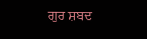ਗੁਰ ਸ਼ਬਦ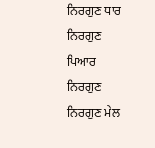ਨਿਰਗੁਣ ਧਾਰ ਨਿਰਗੁਣ ਪਿਆਰ ਨਿਰਗੁਣ ਨਿਰਗੁਣ ਮੇਲ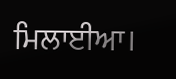ਮਿਲਾਈਆ।